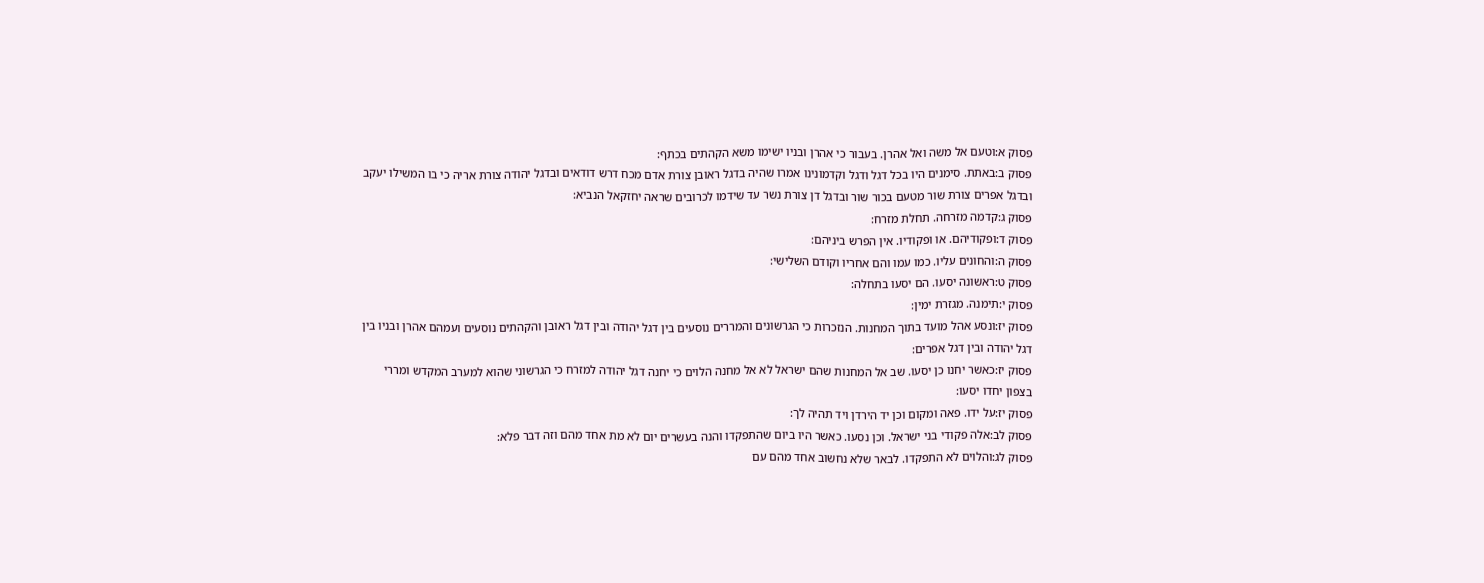פסוק א:וטעם אל משה ואל אהרן. בעבור כי אהרן ובניו ישימו משא הקהתים בכתף:
פסוק ב:באתת. סימנים היו בכל דגל ודגל וקדמונינו אמרו שהיה בדגל ראובן צורת אדם מכח דרש דודאים ובדגל יהודה צורת אריה כי בו המשילו יעקב ובדגל אפרים צורת שור מטעם בכור שור ובדגל דן צורת נשר עד שידמו לכרובים שראה יחזקאל הנביא:
פסוק ג:קדמה מזרחה. תחלת מזרח:
פסוק ד:ופקודיהם. או ופקודיו. אין הפרש ביניהם:
פסוק ה:והחונים עליו. כמו עמו והם אחריו וקודם השלישי:
פסוק ט:ראשונה יסעו. הם יסעו בתחלה:
פסוק י:תימנה. מגזרת ימין:
פסוק יז:ונסע אהל מועד בתוך המחנות. הנזכרות כי הגרשונים והמררים נוסעים בין דגל יהודה ובין דגל ראובן והקהתים נוסעים ועמהם אהרן ובניו בין דגל יהודה ובין דגל אפרים:
פסוק יז:כאשר יחנו כן יסעו. שב אל המחנות שהם ישראל לא אל מחנה הלוים כי יחנה דגל יהודה למזרח כי הגרשוני שהוא למערב המקדש ומררי בצפון יחדו יסעו:
פסוק יז:על ידו. פאה ומקום וכן יד הירדן ויד תהיה לך:
פסוק לב:אלה פקודי בני ישראל. וכן נסעו. כאשר היו ביום שהתפקדו והנה בעשרים יום לא מת אחד מהם וזה דבר פלא:
פסוק לג:והלוים לא התפקדו. לבאר שלא נחשוב אחד מהם עם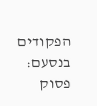הפקודים בנסעם:
פסוק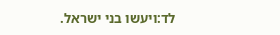לד:ויעשו בני ישראל.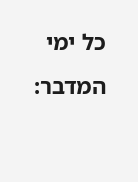כל ימי המדבר: